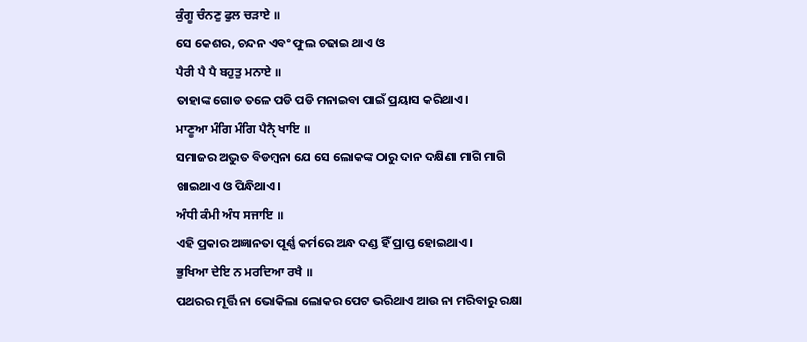ਕੁੰਗੂ ਚੰਨਣੁ ਫੁਲ ਚੜਾਏ ॥
ସେ କେଶର, ଚନ୍ଦନ ଏବଂ ଫୁଲ ଚଢାଇ ଥାଏ ଓ
ਪੈਰੀ ਪੈ ਪੈ ਬਹੁਤੁ ਮਨਾਏ ॥
ତାହାଙ୍କ ଗୋଡ ତଳେ ପଡି ପଡି ମନାଇବା ପାଇଁ ପ୍ରୟାସ କରିଥାଏ।
ਮਾਣੂਆ ਮੰਗਿ ਮੰਗਿ ਪੈਨੑੈ ਖਾਇ ॥
ସମାଜର ଅଦ୍ଭୁତ ବିଡମ୍ବନା ଯେ ସେ ଲୋକଙ୍କ ଠାରୁ ଦାନ ଦକ୍ଷିଣା ମାଗି ମାଗି ଖାଇଥାଏ ଓ ପିନ୍ଧିଥାଏ।
ਅੰਧੀ ਕੰਮੀ ਅੰਧ ਸਜਾਇ ॥
ଏହି ପ୍ରକାର ଅଜ୍ଞାନତା ପୂର୍ଣ୍ଣ କର୍ମରେ ଅନ୍ଧ ଦଣ୍ଡ ହିଁ ପ୍ରାପ୍ତ ହୋଇଥାଏ।
ਭੁਖਿਆ ਦੇਇ ਨ ਮਰਦਿਆ ਰਖੈ ॥
ପଥରର ମୂର୍ତ୍ତି ନା ଭୋକିଲା ଲୋକର ପେଟ ଭରିଥାଏ ଆଉ ନା ମରିବାରୁ ରକ୍ଷା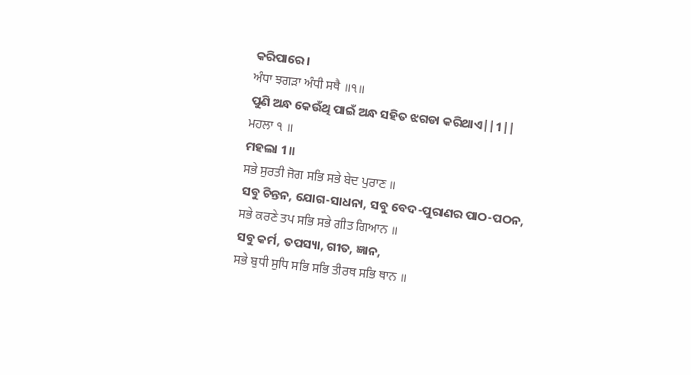କରିପାରେ।
ਅੰਧਾ ਝਗੜਾ ਅੰਧੀ ਸਥੈ ॥੧॥
ପୁଣି ଅନ୍ଧ କେଉଁଥି ପାଇଁ ଅନ୍ଧ ସହିତ ଝଗଡା କରିଥାଏ||1||
ਮਹਲਾ ੧ ॥
ମହଲା 1॥
ਸਭੇ ਸੁਰਤੀ ਜੋਗ ਸਭਿ ਸਭੇ ਬੇਦ ਪੁਰਾਣ ॥
ସବୁ ଚିନ୍ତନ, ଯୋଗ-ସାଧନା, ସବୁ ବେଦ-ପୁରାଣର ପାଠ-ପଠନ,
ਸਭੇ ਕਰਣੇ ਤਪ ਸਭਿ ਸਭੇ ਗੀਤ ਗਿਆਨ ॥
ସବୁ କର୍ମ, ତପସ୍ୟା, ଗୀତ, ଜ୍ଞାନ,
ਸਭੇ ਬੁਧੀ ਸੁਧਿ ਸਭਿ ਸਭਿ ਤੀਰਥ ਸਭਿ ਥਾਨ ॥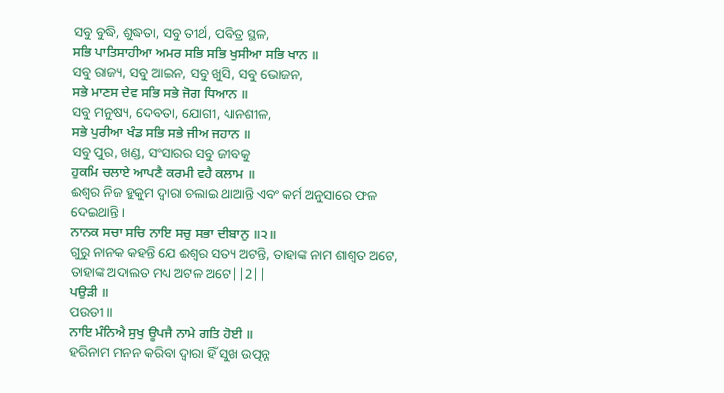ସବୁ ବୁଦ୍ଧି, ଶୁଦ୍ଧତା, ସବୁ ତୀର୍ଥ, ପବିତ୍ର ସ୍ଥଳ,
ਸਭਿ ਪਾਤਿਸਾਹੀਆ ਅਮਰ ਸਭਿ ਸਭਿ ਖੁਸੀਆ ਸਭਿ ਖਾਨ ॥
ସବୁ ରାଜ୍ୟ, ସବୁ ଆଇନ, ସବୁ ଖୁସି, ସବୁ ଭୋଜନ,
ਸਭੇ ਮਾਣਸ ਦੇਵ ਸਭਿ ਸਭੇ ਜੋਗ ਧਿਆਨ ॥
ସବୁ ମନୁଷ୍ୟ, ଦେବତା, ଯୋଗୀ, ଧ୍ୟାନଶୀଳ,
ਸਭੇ ਪੁਰੀਆ ਖੰਡ ਸਭਿ ਸਭੇ ਜੀਅ ਜਹਾਨ ॥
ସବୁ ପୁର, ଖଣ୍ଡ, ସଂସାରର ସବୁ ଜୀବକୁ
ਹੁਕਮਿ ਚਲਾਏ ਆਪਣੈ ਕਰਮੀ ਵਹੈ ਕਲਾਮ ॥
ଈଶ୍ଵର ନିଜ ହୁକୁମ ଦ୍ଵାରା ଚଲାଇ ଥାଆନ୍ତି ଏବଂ କର୍ମ ଅନୁସାରେ ଫଳ ଦେଇଥାନ୍ତି।
ਨਾਨਕ ਸਚਾ ਸਚਿ ਨਾਇ ਸਚੁ ਸਭਾ ਦੀਬਾਨੁ ॥੨॥
ଗୁରୁ ନାନକ କହନ୍ତି ଯେ ଈଶ୍ଵର ସତ୍ୟ ଅଟନ୍ତି, ତାହାଙ୍କ ନାମ ଶାଶ୍ଵତ ଅଟେ, ତାହାଙ୍କ ଅଦାଲତ ମଧ୍ୟ ଅଟଳ ଅଟେ||2||
ਪਉੜੀ ॥
ପଉଡୀ॥
ਨਾਇ ਮੰਨਿਐ ਸੁਖੁ ਊਪਜੈ ਨਾਮੇ ਗਤਿ ਹੋਈ ॥
ହରିନାମ ମନନ କରିବା ଦ୍ଵାରା ହିଁ ସୁଖ ଉତ୍ପନ୍ନ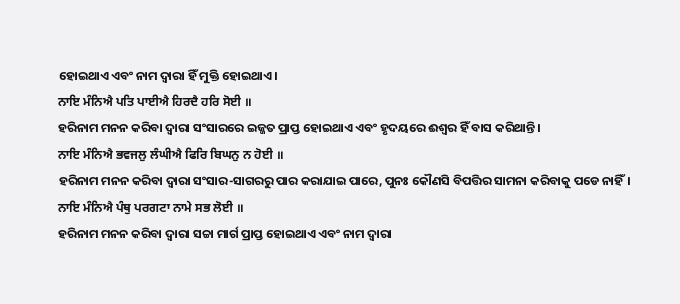ହୋଇଥାଏ ଏବଂ ନାମ ଦ୍ଵାରା ହିଁ ମୁକ୍ତି ହୋଇଥାଏ।
ਨਾਇ ਮੰਨਿਐ ਪਤਿ ਪਾਈਐ ਹਿਰਦੈ ਹਰਿ ਸੋਈ ॥
ହରିନାମ ମନନ କରିବା ଦ୍ଵାରା ସଂସାରରେ ଇଜ୍ଜତ ପ୍ରାପ୍ତ ହୋଇଥାଏ ଏବଂ ହୃଦୟରେ ଈଶ୍ଵର ହିଁ ବାସ କରିଥାନ୍ତି।
ਨਾਇ ਮੰਨਿਐ ਭਵਜਲੁ ਲੰਘੀਐ ਫਿਰਿ ਬਿਘਨੁ ਨ ਹੋਈ ॥
ହରିନାମ ମନନ କରିବା ଦ୍ଵାରା ସଂସାର-ସାଗରରୁ ପାର କରାଯାଇ ପାରେ, ପୁନଃ କୌଣସି ବିପତ୍ତିର ସାମନା କରିବାକୁ ପଡେ ନାହିଁ।
ਨਾਇ ਮੰਨਿਐ ਪੰਥੁ ਪਰਗਟਾ ਨਾਮੇ ਸਭ ਲੋਈ ॥
ହରିନାମ ମନନ କରିବା ଦ୍ଵାରା ସଚ୍ଚା ମାର୍ଗ ପ୍ରାପ୍ତ ହୋଇଥାଏ ଏବଂ ନାମ ଦ୍ଵାରା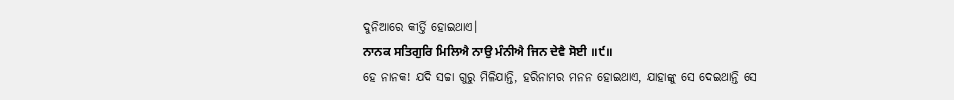ଦୁନିଆରେ କୀର୍ତ୍ତି ହୋଇଥାଏ।
ਨਾਨਕ ਸਤਿਗੁਰਿ ਮਿਲਿਐ ਨਾਉ ਮੰਨੀਐ ਜਿਨ ਦੇਵੈ ਸੋਈ ॥੯॥
ହେ ନାନକ! ଯଦି ସଚ୍ଚା ଗୁରୁ ମିଳିଯାନ୍ତି, ହରିନାମର ମନନ ହୋଇଥାଏ, ଯାହାଙ୍କୁ ସେ ଦେଇଥାନ୍ତି ସେ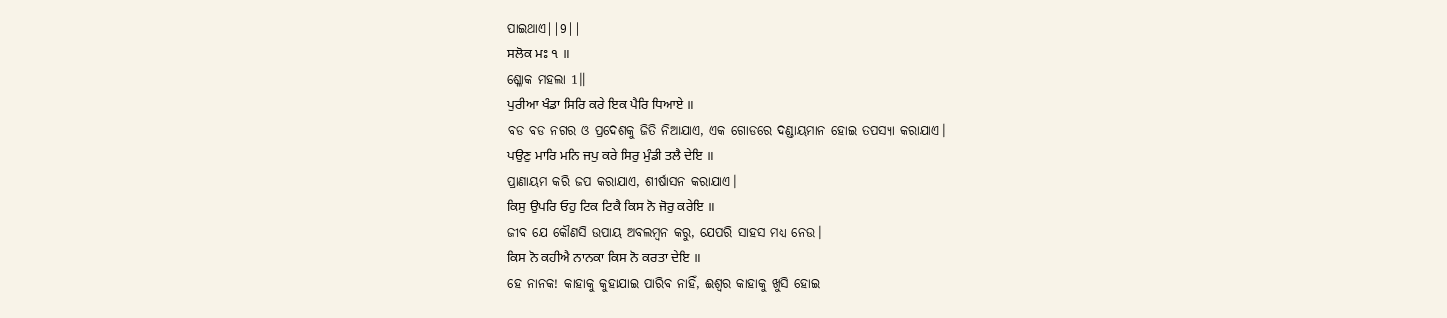ପାଇଥାଏ||9||
ਸਲੋਕ ਮਃ ੧ ॥
ଶ୍ଳୋକ ମହଲା 1॥
ਪੁਰੀਆ ਖੰਡਾ ਸਿਰਿ ਕਰੇ ਇਕ ਪੈਰਿ ਧਿਆਏ ॥
ବଡ ବଡ ନଗର ଓ ପ୍ରଦେଶକୁ ଜିତି ନିଆଯାଏ, ଏକ ଗୋଡରେ ଦଣ୍ଡାୟମାନ ହୋଇ ତପସ୍ୟା କରାଯାଏ।
ਪਉਣੁ ਮਾਰਿ ਮਨਿ ਜਪੁ ਕਰੇ ਸਿਰੁ ਮੁੰਡੀ ਤਲੈ ਦੇਇ ॥
ପ୍ରାଣାୟମ କରି ଜପ କରାଯାଏ, ଶୀର୍ଷାସନ କରାଯାଏ।
ਕਿਸੁ ਉਪਰਿ ਓਹੁ ਟਿਕ ਟਿਕੈ ਕਿਸ ਨੋ ਜੋਰੁ ਕਰੇਇ ॥
ଜୀବ ଯେ କୌଣସି ଉପାୟ ଅବଲମ୍ବନ କରୁ, ଯେପରି ସାହସ ମଧ୍ୟ ନେଉ।
ਕਿਸ ਨੋ ਕਹੀਐ ਨਾਨਕਾ ਕਿਸ ਨੋ ਕਰਤਾ ਦੇਇ ॥
ହେ ନାନକ! କାହାକୁ କୁହାଯାଇ ପାରିବ ନାହିଁ, ଈଶ୍ଵର କାହାକୁ ଖୁସି ହୋଇ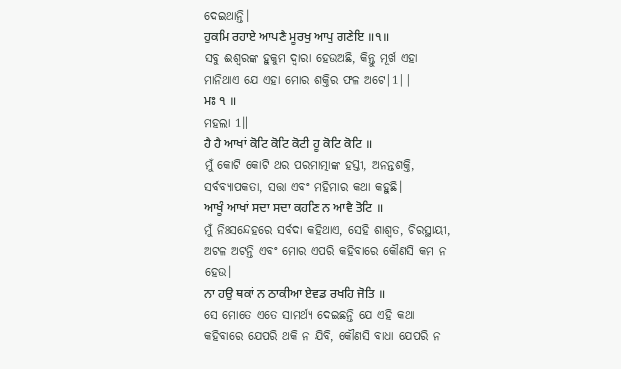ଦେଇଥାନ୍ତି।
ਹੁਕਮਿ ਰਹਾਏ ਆਪਣੈ ਮੂਰਖੁ ਆਪੁ ਗਣੇਇ ॥੧॥
ସବୁ ଈଶ୍ବରଙ୍କ ହୁକୁମ ଦ୍ଵାରା ହେଉଅଛି, କିନ୍ତୁ ମୂର୍ଖ ଏହା ମାନିଥାଏ ଯେ ଏହା ମୋର ଶକ୍ତିର ଫଳ ଅଟେ|1||
ਮਃ ੧ ॥
ମହଲା 1॥
ਹੈ ਹੈ ਆਖਾਂ ਕੋਟਿ ਕੋਟਿ ਕੋਟੀ ਹੂ ਕੋਟਿ ਕੋਟਿ ॥
ମୁଁ କୋଟି କୋଟି ଥର ପରମାତ୍ମାଙ୍କ ହସ୍ତୀ, ଅନନ୍ତଶକ୍ତି, ସର୍ବବ୍ୟାପକତା, ସତ୍ତା ଏବଂ ମହିମାର କଥା କହୁଛି।
ਆਖੂੰ ਆਖਾਂ ਸਦਾ ਸਦਾ ਕਹਣਿ ਨ ਆਵੈ ਤੋਟਿ ॥
ମୁଁ ନିଃସନ୍ଦେହରେ ସର୍ବଦା କହିଥାଏ, ସେହି ଶାଶ୍ଵତ, ଚିରସ୍ଥାୟୀ, ଅଟଳ ଅଟନ୍ତି ଏବଂ ମୋର ଏପରି କହିବାରେ କୌଣସି କମ ନ ହେଉ।
ਨਾ ਹਉ ਥਕਾਂ ਨ ਠਾਕੀਆ ਏਵਡ ਰਖਹਿ ਜੋਤਿ ॥
ସେ ମୋତେ ଏତେ ସାମର୍ଥ୍ୟ ଦେଇଛନ୍ତି ଯେ ଏହି କଥା କହିବାରେ ଯେପରି ଥକି ନ ଯିବି, କୌଣସି ବାଧା ଯେପରି ନ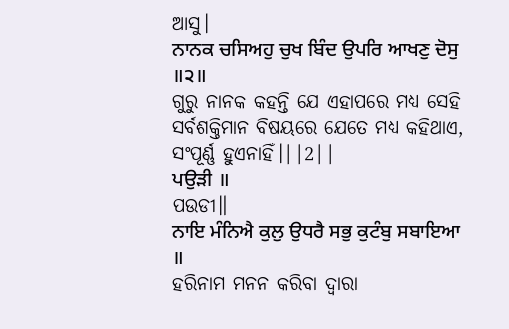ଆସୁ।
ਨਾਨਕ ਚਸਿਅਹੁ ਚੁਖ ਬਿੰਦ ਉਪਰਿ ਆਖਣੁ ਦੋਸੁ ॥੨॥
ଗୁରୁ ନାନକ କହନ୍ତି ଯେ ଏହାପରେ ମଧ୍ୟ ସେହି ସର୍ବଶକ୍ତିମାନ ବିଷୟରେ ଯେତେ ମଧ୍ୟ କହିଥାଏ, ସଂପୂର୍ଣ୍ଣ ହୁଏନାହିଁ।||2||
ਪਉੜੀ ॥
ପଉଡୀ॥
ਨਾਇ ਮੰਨਿਐ ਕੁਲੁ ਉਧਰੈ ਸਭੁ ਕੁਟੰਬੁ ਸਬਾਇਆ ॥
ହରିନାମ ମନନ କରିବା ଦ୍ଵାରା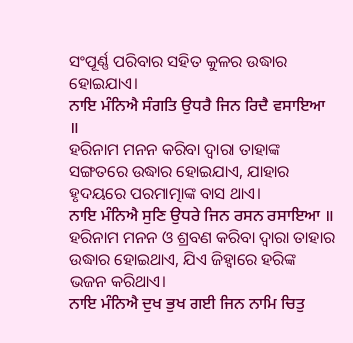ସଂପୂର୍ଣ୍ଣ ପରିବାର ସହିତ କୁଳର ଉଦ୍ଧାର ହୋଇଯାଏ।
ਨਾਇ ਮੰਨਿਐ ਸੰਗਤਿ ਉਧਰੈ ਜਿਨ ਰਿਦੈ ਵਸਾਇਆ ॥
ହରିନାମ ମନନ କରିବା ଦ୍ଵାରା ତାହାଙ୍କ ସଙ୍ଗତରେ ଉଦ୍ଧାର ହୋଇଯାଏ, ଯାହାର ହୃଦୟରେ ପରମାତ୍ମାଙ୍କ ବାସ ଥାଏ।
ਨਾਇ ਮੰਨਿਐ ਸੁਣਿ ਉਧਰੇ ਜਿਨ ਰਸਨ ਰਸਾਇਆ ॥
ହରିନାମ ମନନ ଓ ଶ୍ରବଣ କରିବା ଦ୍ଵାରା ତାହାର ଉଦ୍ଧାର ହୋଇଥାଏ, ଯିଏ ଜିହ୍ଵାରେ ହରିଙ୍କ ଭଜନ କରିଥାଏ।
ਨਾਇ ਮੰਨਿਐ ਦੁਖ ਭੁਖ ਗਈ ਜਿਨ ਨਾਮਿ ਚਿਤੁ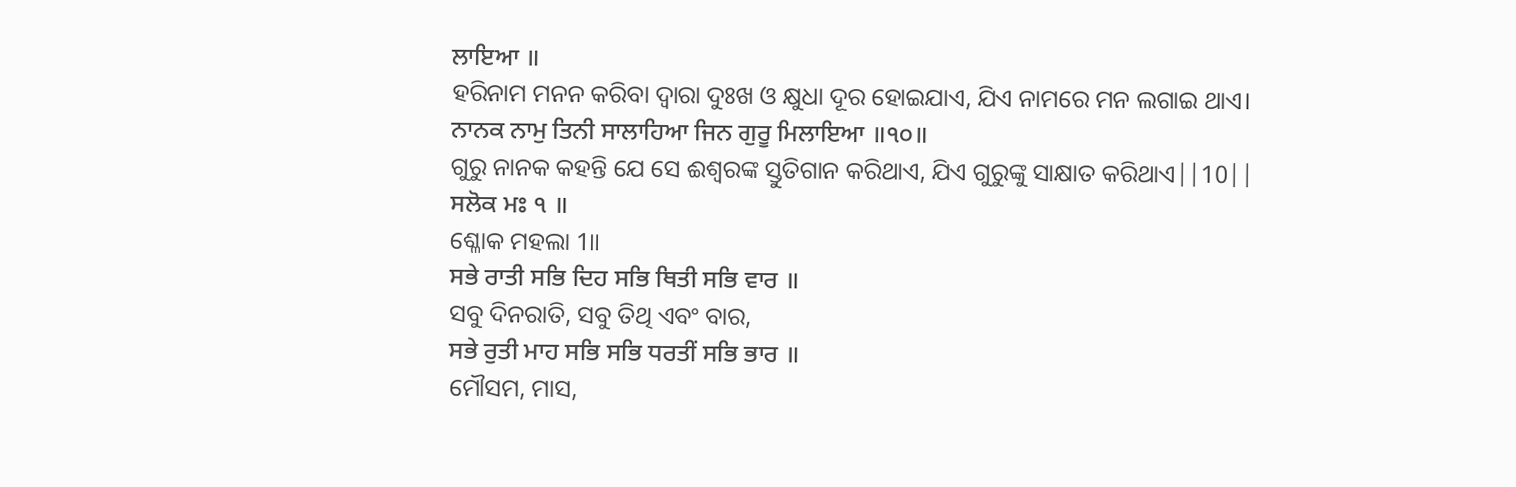ਲਾਇਆ ॥
ହରିନାମ ମନନ କରିବା ଦ୍ଵାରା ଦୁଃଖ ଓ କ୍ଷୁଧା ଦୂର ହୋଇଯାଏ, ଯିଏ ନାମରେ ମନ ଲଗାଇ ଥାଏ।
ਨਾਨਕ ਨਾਮੁ ਤਿਨੀ ਸਾਲਾਹਿਆ ਜਿਨ ਗੁਰੂ ਮਿਲਾਇਆ ॥੧੦॥
ଗୁରୁ ନାନକ କହନ୍ତି ଯେ ସେ ଈଶ୍ଵରଙ୍କ ସ୍ତୁତିଗାନ କରିଥାଏ, ଯିଏ ଗୁରୁଙ୍କୁ ସାକ୍ଷାତ କରିଥାଏ||10||
ਸਲੋਕ ਮਃ ੧ ॥
ଶ୍ଳୋକ ମହଲା 1॥
ਸਭੇ ਰਾਤੀ ਸਭਿ ਦਿਹ ਸਭਿ ਥਿਤੀ ਸਭਿ ਵਾਰ ॥
ସବୁ ଦିନରାତି, ସବୁ ତିଥି ଏବଂ ବାର,
ਸਭੇ ਰੁਤੀ ਮਾਹ ਸਭਿ ਸਭਿ ਧਰਤੀਂ ਸਭਿ ਭਾਰ ॥
ମୌସମ, ମାସ,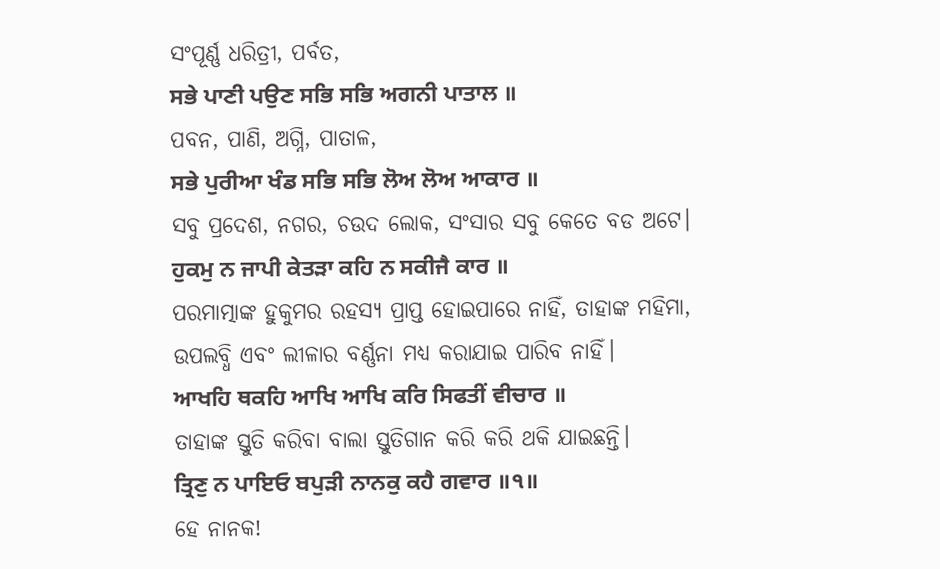ସଂପୂର୍ଣ୍ଣ ଧରିତ୍ରୀ, ପର୍ବତ,
ਸਭੇ ਪਾਣੀ ਪਉਣ ਸਭਿ ਸਭਿ ਅਗਨੀ ਪਾਤਾਲ ॥
ପବନ, ପାଣି, ଅଗ୍ନି, ପାତାଳ,
ਸਭੇ ਪੁਰੀਆ ਖੰਡ ਸਭਿ ਸਭਿ ਲੋਅ ਲੋਅ ਆਕਾਰ ॥
ସବୁ ପ୍ରଦେଶ, ନଗର, ଚଉଦ ଲୋକ, ସଂସାର ସବୁ କେତେ ବଡ ଅଟେ।
ਹੁਕਮੁ ਨ ਜਾਪੀ ਕੇਤੜਾ ਕਹਿ ਨ ਸਕੀਜੈ ਕਾਰ ॥
ପରମାତ୍ମାଙ୍କ ହୁକୁମର ରହସ୍ୟ ପ୍ରାପ୍ତ ହୋଇପାରେ ନାହିଁ, ତାହାଙ୍କ ମହିମା, ଉପଲବ୍ଧି ଏବଂ ଲୀଳାର ବର୍ଣ୍ଣନା ମଧ୍ୟ କରାଯାଇ ପାରିବ ନାହିଁ।
ਆਖਹਿ ਥਕਹਿ ਆਖਿ ਆਖਿ ਕਰਿ ਸਿਫਤੀਂ ਵੀਚਾਰ ॥
ତାହାଙ୍କ ସ୍ତୁତି କରିବା ବାଲା ସ୍ତୁତିଗାନ କରି କରି ଥକି ଯାଇଛନ୍ତି।
ਤ੍ਰਿਣੁ ਨ ਪਾਇਓ ਬਪੁੜੀ ਨਾਨਕੁ ਕਹੈ ਗਵਾਰ ॥੧॥
ହେ ନାନକ!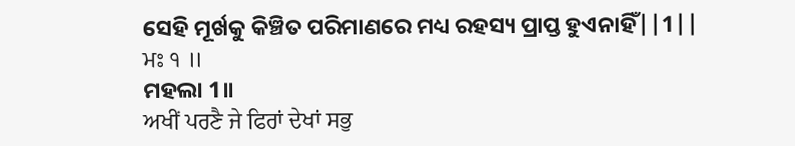ସେହି ମୂର୍ଖକୁ କିଞ୍ଚିତ ପରିମାଣରେ ମଧ୍ୟ ରହସ୍ୟ ପ୍ରାପ୍ତ ହୁଏନାହିଁ||1||
ਮਃ ੧ ॥
ମହଲା 1॥
ਅਖੀਂ ਪਰਣੈ ਜੇ ਫਿਰਾਂ ਦੇਖਾਂ ਸਭੁ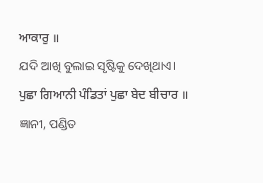ਆਕਾਰੁ ॥
ଯଦି ଆଖି ବୁଲାଇ ସୃଷ୍ଟିକୁ ଦେଖିଥାଏ।
ਪੁਛਾ ਗਿਆਨੀ ਪੰਡਿਤਾਂ ਪੁਛਾ ਬੇਦ ਬੀਚਾਰ ॥
ଜ୍ଞାନୀ, ପଣ୍ଡିତ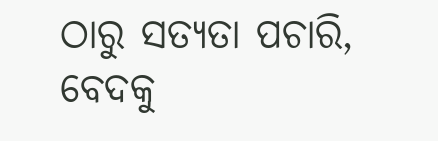ଠାରୁ ସତ୍ୟତା ପଚାରି, ବେଦକୁ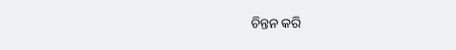ଚିନ୍ତନ କରି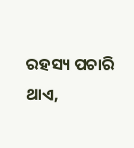ରହସ୍ୟ ପଚାରି ଥାଏ,